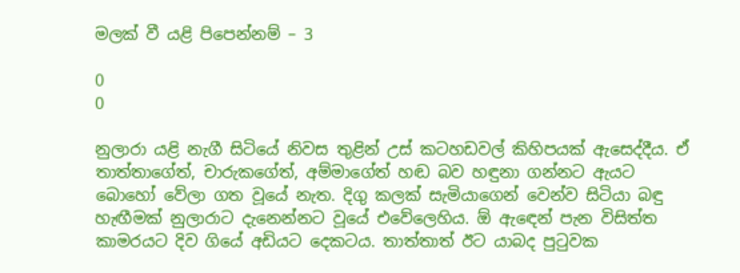මලක් වී යළි පිපෙන්නම් – 3

0
0

නුලාරා යළි නැගී සිටියේ නිවස තුළින් උස් කටහඩවල් කිහිපයක් ඇසෙද්දීය. ඒ තාත්තාගේත්, චාරුකගේත්, අම්මාගේත් හඬ බව හඳුනා ගන්නට ඇයට බොහෝ වේලා ගත වූයේ නැත. දිගු කලක් සැමියාගෙන් වෙන්ව සිටියා බඳු හැඟීමක් නුලාරාට දැනෙන්නට වූයේ එවේලෙහිය. ඕ ඇඳෙන් පැන විසිත්ත කාමරයට දිව ගියේ අඩියට දෙකටය. තාත්තාත් ඊට යාබද පුටුවක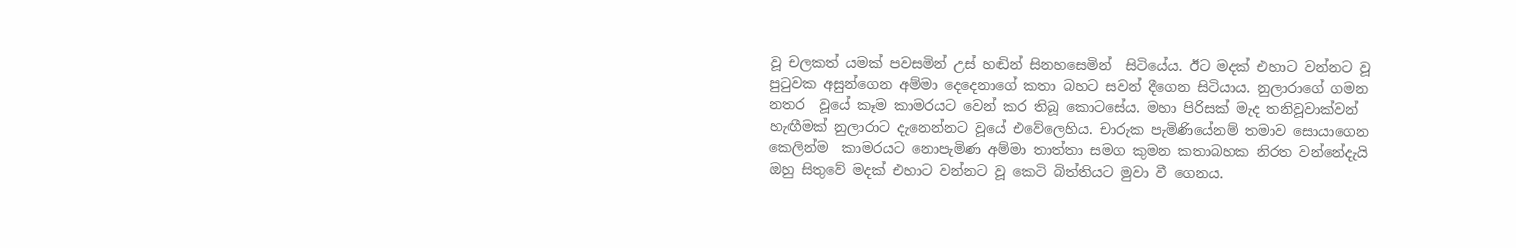වූ චලකත් යමක් පවසමින් උස් හඬින් සිනහසෙමින්  සිටියේය. ඊට මදක් එහාට වන්නට වූ පුටුවක අසුන්ගෙන අම්මා දෙදෙනාගේ කතා බහට සවන් දීගෙන සිටියාය. නුලාරාගේ ගමන නතර  වූයේ කෑම කාමරයට වෙන් කර තිබූ කොටසේය. මහා පිරිසක් මැද තනිවූවාක්වන් හැඟීමක් නුලාරාට දැනෙන්නට වූයේ එවේලෙහිය. චාරුක පැමිණියේනම් තමාව සොයාගෙන කෙලින්ම  කාමරයට නොපැමිණ අම්මා තාත්තා සමග කුමන කතාබහක නිරත වන්නේදැයි ඔහු සිතුවේ මදක් එහාට වන්නට වූ කෙටි බිත්තියට මුවා වී ගෙනය.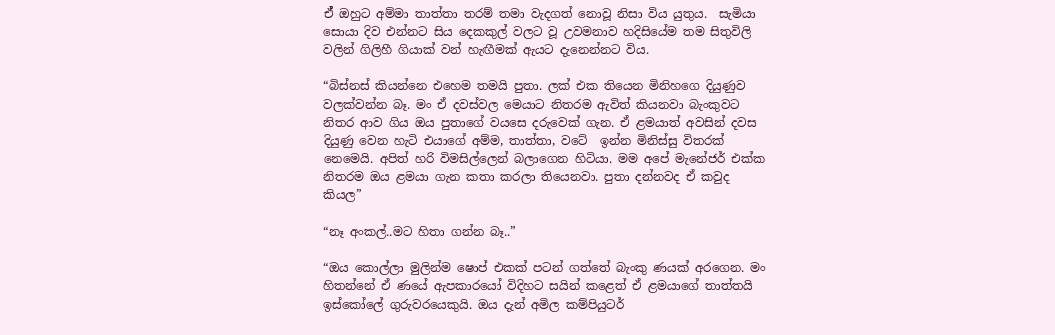ඒ් ඔහුට අම්මා තාත්තා තරම් තමා වැදගත් නොවූ නිසා විය යුතුය.  සැමියා සොයා දිව එන්නට සිය දෙකකුල් වලට වූ උවමනාව හදිසියේම තම සිතුවිලි වලින් ගිලිහී ගියාක් වන් හැඟීමක් ඇයට දැනෙන්නට විය.

“බිස්නස් කියන්නෙ එහෙම තමයි පුතා. ලක් එක තියෙන මිනිහගෙ දියුණුව වලක්වන්න බෑ. මං ඒ දවස්වල මෙයාට නිතරම ඇවිත් කියනවා බැංකුවට නිතර ආව ගිය ඔය පුතාගේ වයසෙ දරුවෙක් ගැන. ඒ ළමයාත් අවසින් දවස දියුණු වෙන හැටි එයාගේ අම්ම, තාත්තා, වටේ  ඉන්න මිනිස්සු විතරක් නෙමෙයි. අපිත් හරි විමසිල්ලෙන් බලාගෙන හිටියා. මම අපේ මැනේජර් එක්ක නිතරම ඔය ළමයා ගැන කතා කරලා තියෙනවා. පුතා දන්නවද ඒ කවුද කියල”

“නෑ අංකල්..මට හිතා ගන්න බෑ..”

“ඔය කොල්ලා මුලින්ම ෂොප් එකක් පටන් ගත්තේ බැංකු ණයක් අරගෙන. මං හිතන්නේ ඒ ණයේ ඇපකාරයෝ විදිහට සයින් කළෙත් ඒ ළමයාගේ තාත්තයි ඉස්කෝලේ ගුරුවරයෙකුයි. ඔය දැන් අමිල කම්පියුටර්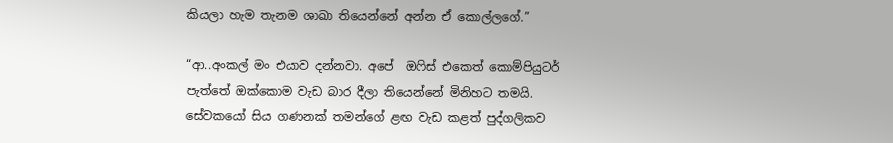කියලා හැම තැනම ශාඛා තියෙන්නේ අන්න ඒ කොල්ලගේ.”

“ආ..අංකල් මං එයාව දන්නවා. අපේ  ඔෆිස් එකෙත් කොම්පියුටර් පැත්තේ ඔක්කොම වැඩ බාර දීලා තියෙන්නේ මිනිහට තමයි. සේවකයෝ සිය ගණනක් තමන්ගේ ළඟ වැඩ කළත් පුද්ගලිකව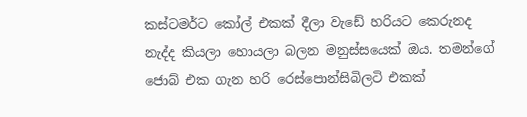කස්ටමර්ට කෝල් එකක් දීලා වැඩේ හරියට කෙරුනද නැද්ද කියලා හොයලා බලන මනුස්සයෙක් ඔය. තමන්ගේ ජොබ් එක ගැන හරි රෙස්පොන්සිබිලටි එකක්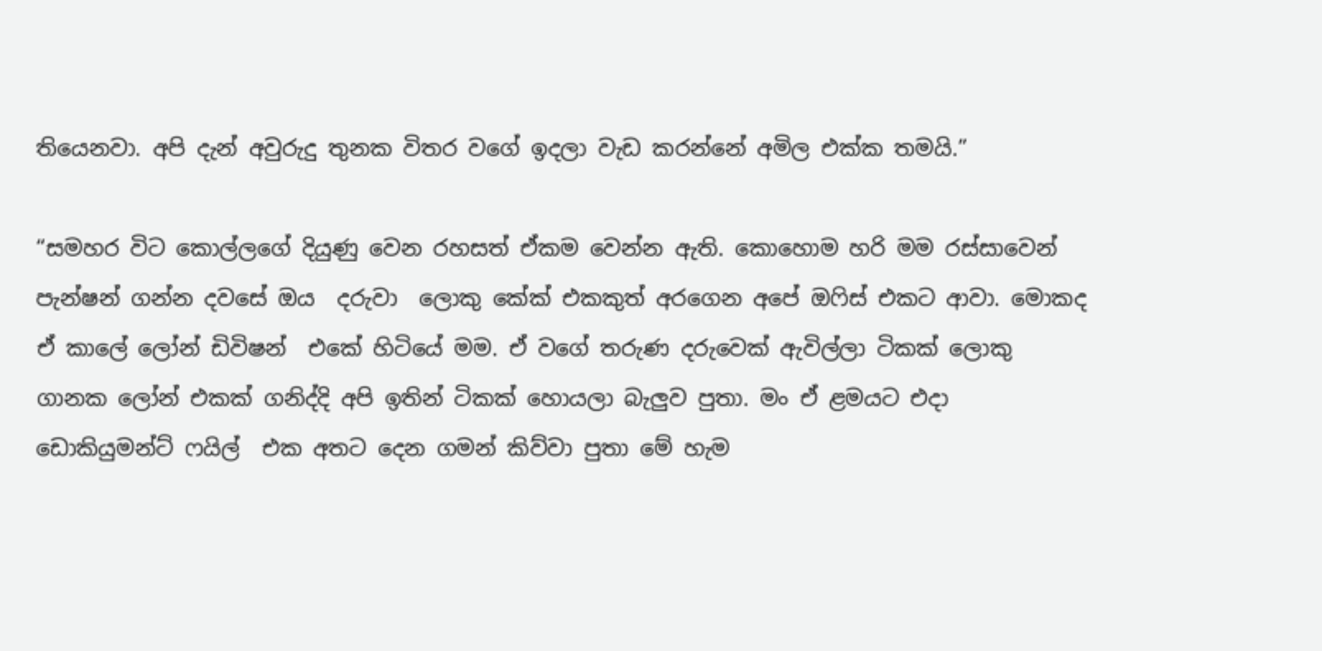තියෙනවා. අපි දැන් අවුරුදු තුනක විතර වගේ ඉදලා වැඩ කරන්නේ අමිල එක්ක තමයි.”

“සමහර විට කොල්ලගේ දියුණු වෙන රහසත් ඒකම වෙන්න ඇති. කොහොම හරි මම රස්සාවෙන් පැන්ෂන් ගන්න දවසේ ඔය  දරුවා  ලොකු කේක් එකකුත් අරගෙන අපේ ඔෆිස් එකට ආවා. මොකද ඒ කාලේ ලෝන් ඩිවිෂන්  එකේ හිටියේ මම. ඒ වගේ තරුණ දරුවෙක් ඇවිල්ලා ටිකක් ලොකු ගානක ලෝන් එකක් ගනිද්දි අපි ඉතින් ටිකක් හොයලා බැලුව පුතා. මං ඒ ළමයට එදා ඩොකියුමන්ට් ෆයිල්  එක අතට දෙන ගමන් කිව්වා පුතා මේ හැම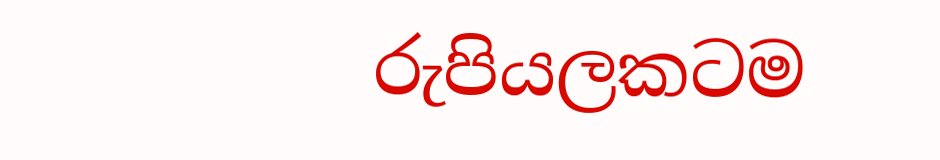රුපියලකටම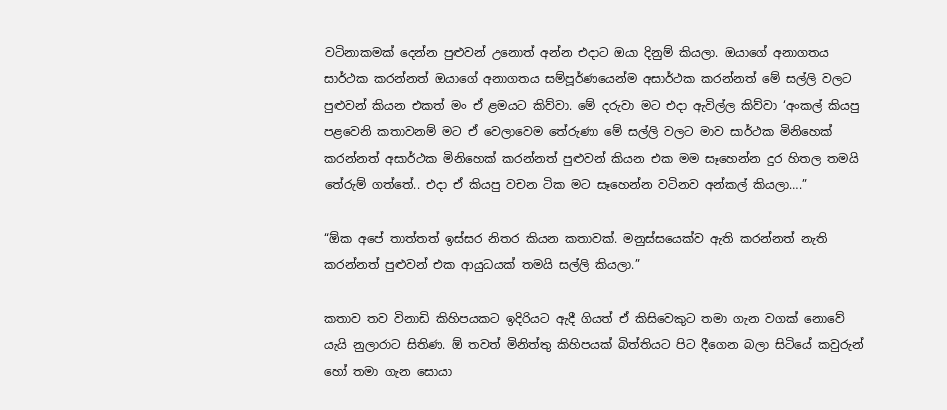වටිනාකමක් දෙන්න පුළුවන් උනොත් අන්න එදාට ඔයා දිනුම් කියලා. ඔයාගේ අනාගතය සාර්ථක කරන්නත් ඔයාගේ අනාගතය සම්පූර්ණයෙන්ම අසාර්ථක කරන්නත් මේ සල්ලි වලට පුළුවන් කියන එකත් මං ඒ ළමයට කිව්වා. මේ දරුවා මට එදා ඇවිල්ල කිව්වා ‘අංකල් කියපු පළවෙනි කතාවනම් මට ඒ වෙලාවෙම තේරුණා මේ සල්ලි වලට මාව සාර්ථක මිනිහෙක් කරන්නත් අසාර්ථක මිනිහෙක් කරන්නත් පුළුවන් කියන එක මම සෑහෙන්න දුර හිතල තමයි තේරුම් ගත්තේ.. එදා ඒ කියපු වචන ටික මට සෑහෙන්න වටිනව අන්කල් කියලා….”

“ඕක අපේ තාත්තත් ඉස්සර නිතර කියන කතාවක්. මනුස්සයෙක්ව ඇති කරන්නත් නැති කරන්නත් පුළුවන් එක ආයුධයක් තමයි සල්ලි කියලා.”

කතාව තව විනාඩි කිහිපයකට ඉදිරියට ඇදී ගියත් ඒ කිසිවෙකුට තමා ගැන වගක් නොවේ යැයි නුලාරාට සිතිණ. ඕ තවත් මිනිත්තු කිහිපයක් බිත්තියට පිට දීගෙන බලා සිටියේ කවුරුන් හෝ තමා ගැන සොයා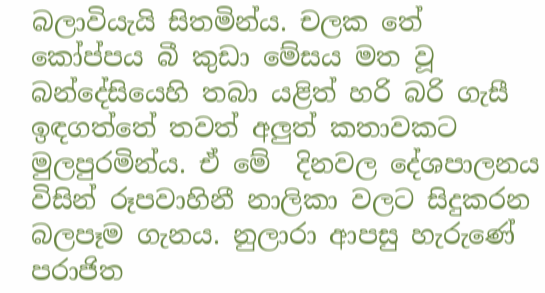බලාවියැයි සිතමින්ය. චලක තේ කෝප්පය බී කුඩා මේසය මත වූ බන්දේසියෙහි තබා යළිත් හරි බරි ගැසී ඉඳගත්තේ තවත් අලුත් කතාවකට මුලපුරමින්ය. ඒ මේ  දිනවල දේශපාලනය විසින් රූපවාහිනී නාලිකා වලට සිදුකරන බලපෑම ගැනය. නුලාරා ආපසු හැරුණේ පරාජිත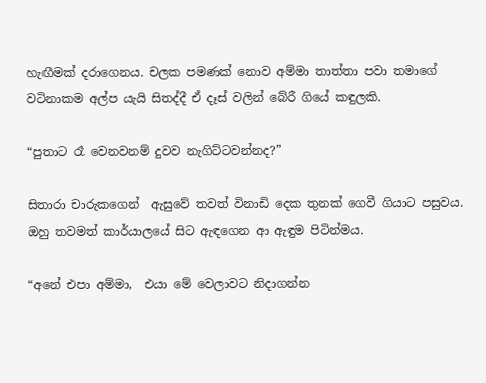හැඟීමක් දරාගෙනය. චලක පමණක් නොව අම්මා තාත්තා පවා තමාගේ වටිනාකම අල්ප යැයි සිතද්දී ඒ දෑස් වලින් බේරී ගියේ කඳුලකි.

“පුතාට රෑ වෙනවනම් දුවව නැගිට්ටවන්නද?”

සිතාරා චාරුකගෙන්  ඇසුවේ තවත් විනාඩි දෙක තුනක් ගෙවී ගියාට පසුවය. ඔහු තවමත් කාර්යාලයේ සිට ඇඳගෙන ආ ඇඳුම පිටින්මය.

“අනේ එපා අම්මා,  එයා මේ වෙලාවට නිදාගන්න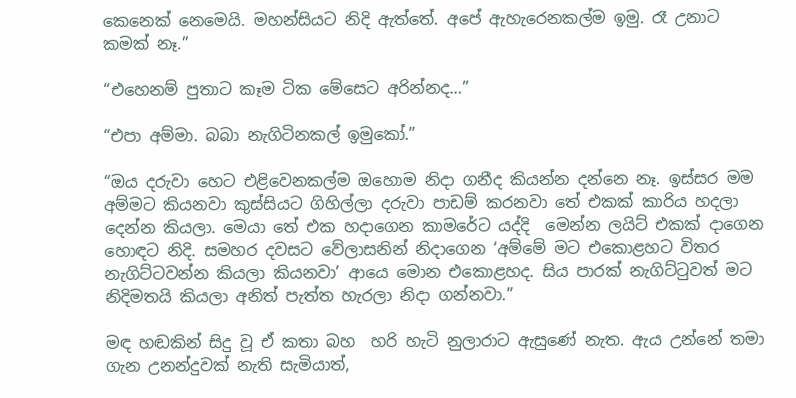කෙනෙක් නෙමෙයි. මහන්සියට නිදි ඇත්තේ. අපේ ඇහැරෙනකල්ම ඉමු. රෑ උනාට කමක් නෑ.”

“එහෙනම් පුතාට කෑම ටික මේසෙට අරින්නද…”

“එපා අම්මා. බබා නැගිටිනකල් ඉමුකෝ.”

“ඔය දරුවා හෙට එළිවෙනකල්ම ඔහොම නිදා ගනීද කියන්න දන්නෙ නෑ. ඉස්සර මම අම්මට කියනවා කුස්සියට ගිහිල්ලා දරුවා පාඩම් කරනවා තේ එකක් කාරිය හදලා දෙන්න කියලා. මෙයා තේ එක හදාගෙන කාමරේට යද්දි  මෙන්න ලයිට් එකක් දාගෙන හොඳට නිදි. සමහර දවසට වේලාසනින් නිදාගෙන ‘අම්මේ මට එකොළහට විතර නැගිට්ටවන්න කියලා කියනවා’ ආයෙ මොන එකොළහද. සිය පාරක් නැගිට්ටුවත් මට නිදිමතයි කියලා අනිත් පැත්ත හැරලා නිදා ගන්නවා.”

මඳ හඬකින් සිදු වූ ඒ කතා බහ  හරි හැටි නුලාරාට ඇසුණේ නැත. ඇය උන්නේ තමා ගැන උනන්දුවක් නැති සැමියාත්,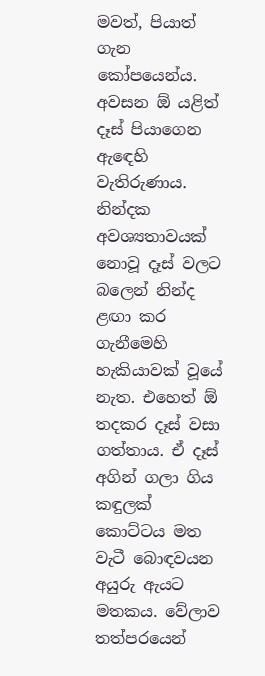මවත්, පියාත් ගැන කෝපයෙන්ය. අවසන ඕ යළිත් දෑස් පියාගෙන ඇඳෙහි වැතිරුණාය. නින්දක අවශ්‍යතාවයක් නොවූ දෑස් වලට බලෙන් නින්ද ළඟා කර ගැනීමෙහි හැකියාවක් වූයේ නැත. එහෙත් ඕ  තදකර දෑස් වසා ගත්තාය. ඒ දෑස් අගින් ගලා ගිය කඳුලක් කොට්ටය මත වැටී බොඳවයන අයුරු ඇයට මතකය. වේලාව තත්පරයෙන්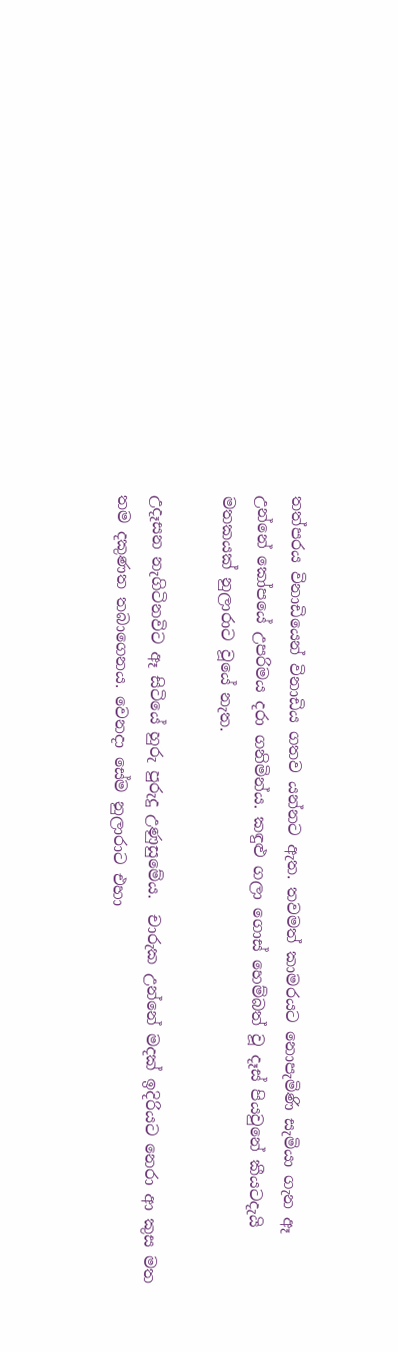තත්පරය විනාඩියෙන් විනාඩිය ගතව යන්නට ඇත. තවමත් කාමරයට නොපැමිණි සැමියා ගැන ඈ උන්නේ කෝපයේ උපරිමය දරා ගනිමින්ය. කඳුළු ගලා ගොස් හෙම්බත් වූ දෑස් පියවුනේ කීයටදැයි මතකයක් නුලාරාට වූයේ නැත.

උදෑසන නැගිටිනවිට ඈ සිටියේ හුරු පුරුදු උණුසුමේය.  චාරුක උන්නේ මදක් ඉදිරියට නෙරා ආ කුස මත තම දකුණත තබාගෙනය. වෙනදා සේම නුලාරාට එහා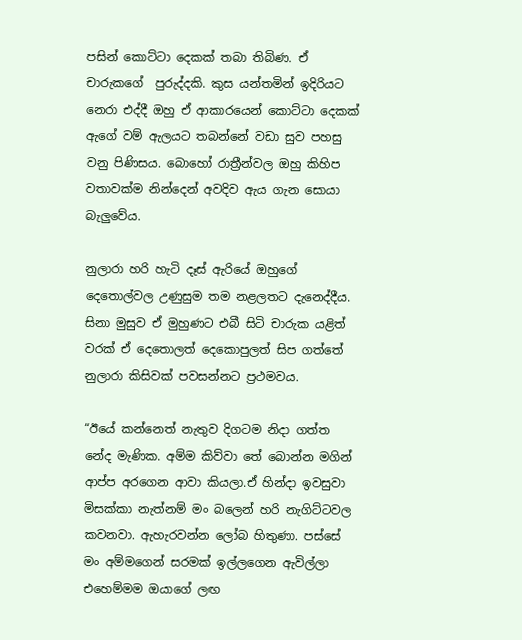පසින් කොට්ටා දෙකක් තබා තිබිණ. ඒ චාරුකගේ  පුරුද්දකි. කුස යන්තමින් ඉදිරියට නෙරා එද්දී ඔහු ඒ ආකාරයෙන් කොට්ටා දෙකක් ඇගේ වම් ඇලයට තබන්නේ වඩා සුව පහසු වනු පිණිසය. බොහෝ රාත්‍රීන්වල ඔහු කිහිප වතාවක්ම නින්දෙන් අවදිව ඇය ගැන සොයා බැලුවේය.

නුලාරා හරි හැටි දෑස් ඇරියේ ඔහුගේ දෙතොල්වල උණුසුම තම නළලතට දැනෙද්දීය. සිනා මුසුව ඒ මුහුණට එබී සිටි චාරුක යළිත් වරක් ඒ දෙතොලත් දෙකොපුලත් සිප ගත්තේ නුලාරා කිසිවක් පවසන්නට ප්‍රථමවය.

“ඊයේ කන්නෙත් නැතුව දිගටම නිදා ගත්ත නේද මැණික. අම්ම කිව්වා තේ බොන්න මගින් ආප්ප අරගෙන ආවා කියලා.ඒ හින්දා ඉවසුවා මිසක්කා නැත්නම් මං බලෙන් හරි නැගිට්ටවල කවනවා. ඇහැරවන්න ලෝබ හිතුණා. පස්සේ මං අම්මගෙන් සරමක් ඉල්ලගෙන ඇවිල්ලා එහෙම්මම ඔයාගේ ලඟ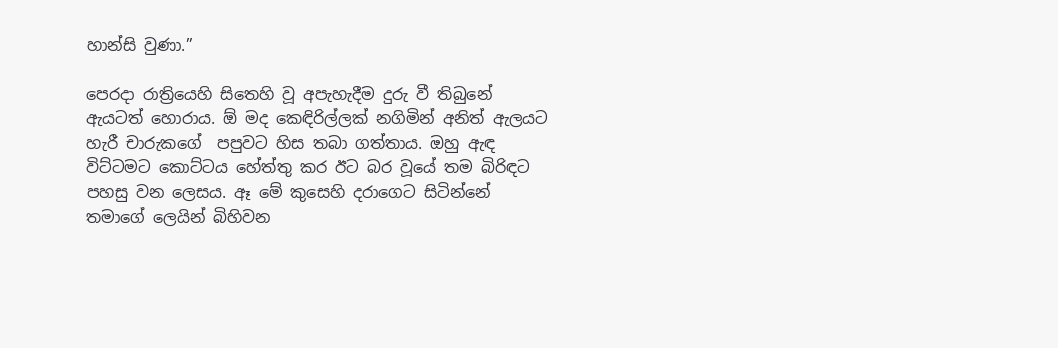හාන්සි වුණා.”

පෙරදා රාත්‍රියෙහි සිතෙහි වූ අපැහැදීම දුරු වී තිබුනේ ඇයටත් හොරාය. ඕ මද කෙඳිරිල්ලක් නගිමින් අනිත් ඇලයට හැරී චාරුකගේ  පපුවට හිස තබා ගත්තාය. ඔහු ඇඳ විට්ටමට කොට්ටය හේත්තු කර ඊට බර වූයේ තම බිරිඳට පහසු වන ලෙසය. ඈ මේ කුසෙහි දරාගෙට සිටින්නේ තමාගේ ලෙයින් බිහිවන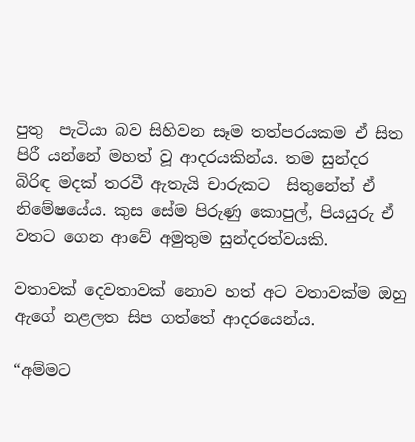පුතු  පැටියා බව සිහිවන සෑම තත්පරයකම ඒ සිත පිරී යන්නේ මහත් වූ ආදරයකින්ය. තම සුන්දර බිරිඳ මදක් තරවී ඇතැයි චාරුකට  සිතුනේත් ඒ නිමේෂයේය. කුස සේම පිරුණු කොපුල්, පියයුරු ඒ වතට ගෙන ආවේ අමුතුම සුන්දරත්වයකි.

වතාවක් දෙවතාවක් නොව හත් අට වතාවක්ම ඔහු ඇගේ නළලත සිප ගත්තේ ආදරයෙන්ය.

“අම්මට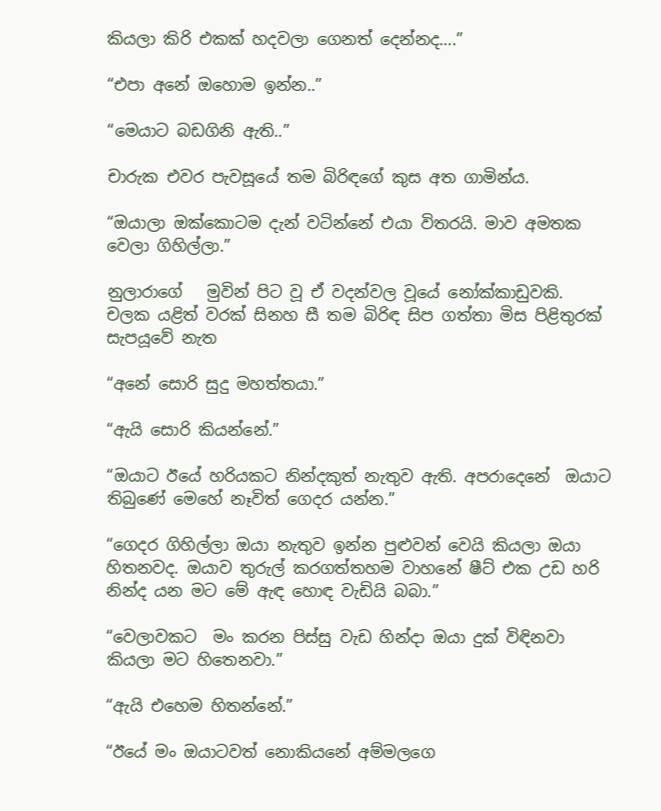කියලා කිරි එකක් හදවලා ගෙනත් දෙන්නද….”

“එපා අනේ ඔහොම ඉන්න..”

“මෙයාට බඩගිනි ඇති..”

චාරුක එවර පැවසූයේ තම බිරිඳගේ කුස අත ගාමින්ය.

“ඔයාලා ඔක්කොටම දැන් වටින්නේ එයා විතරයි. මාව අමතක වෙලා ගිහිල්ලා.”

නුලාරාගේ   මුවින් පිට වූ ඒ වදන්වල වූයේ නෝක්කාඩුවකි. චලක යළිත් වරක් සිනහ සී තම බිරිඳ සිප ගත්තා මිස පිළිතුරක් සැපයූවේ නැත

“අනේ සොරි සුදු මහත්තයා.”

“ඇයි සොරි කියන්නේ.”

“ඔයාට ඊයේ හරියකට නින්දකුත් නැතුව ඇති. අපරාදෙනේ  ඔයාට තිබුණේ මෙහේ නෑවිත් ගෙදර යන්න.”

“ගෙදර ගිහිල්ලා ඔයා නැතුව ඉන්න පුළුවන් වෙයි කියලා ඔයා හිතනවද. ඔයාව තුරුල් කරගත්තහම වාහනේ ෂීට් එක උඩ හරි නින්ද යන මට මේ ඇඳ හොඳ වැඩියි බබා.”

“වෙලාවකට  මං කරන පිස්සු වැඩ හින්දා ඔයා දුක් විඳිනවා කියලා මට හිතෙනවා.”

“ඇයි එහෙම හිතන්නේ.”

“ඊයේ මං ඔයාටවත් නොකියනේ අම්මලගෙ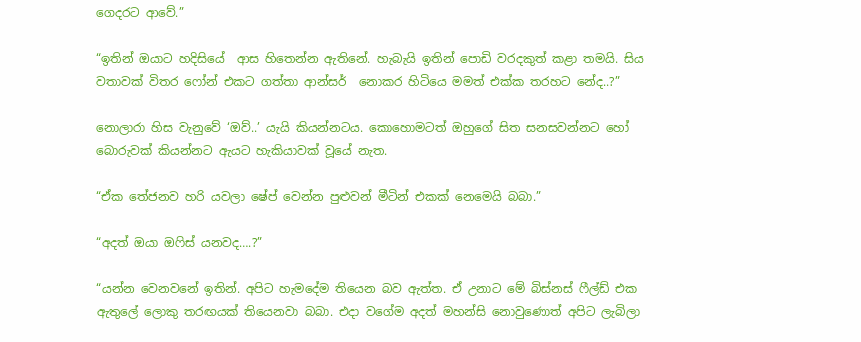ගෙදරට ආවේ.”

“ඉතින් ඔයාට හදිසියේ  ආස හිතෙන්න ඇතිනේ. හැබැයි ඉතින් පොඩි වරදකුත් කළා තමයි. සිය වතාවක් විතර ෆෝන් එකට ගත්තා ආන්සර්  නොකර හිටියෙ මමත් එක්ක තරහට නේද..?”

නොලාරා හිස වැනුවේ ‘ඔව්..’ යැයි කියන්නටය. කොහොමටත් ඔහුගේ සිත සනසවන්නට හෝ බොරුවක් කියන්නට ඇයට හැකියාවක් වූයේ නැත.

“ඒක තේජනව හරි යවලා ෂේප් වෙන්න පුළුවන් මීටින් එකක් නෙමෙයි බබා.”

“අදත් ඔයා ඔෆිස් යනවද….?”

“යන්න වෙනවනේ ඉතින්. අපිට හැමදේම තියෙන බව ඇත්ත. ඒ උනාට මේ බිස්නස් ෆීල්ඩ් එක ඇතුලේ ලොකු තරඟයක් තියෙනවා බබා. එදා වගේම අදත් මහන්සි නොවුණොත් අපිට ලැබිලා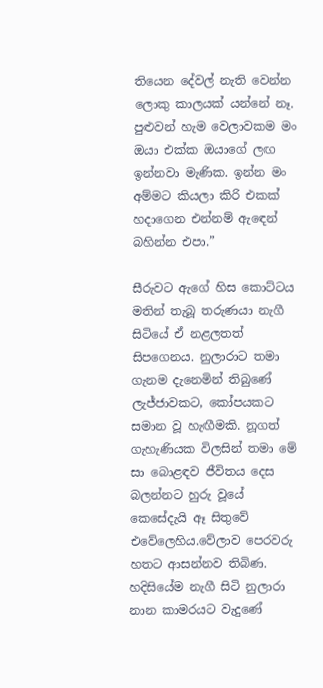තියෙන දේවල් නැති වෙන්න ලොකු කාලයක් යන්නේ නෑ. පුළුවන් හැම වෙලාවකම මං ඔයා එක්ක ඔයාගේ ලඟ ඉන්නවා මැණික. ඉන්න මං අම්මට කියලා කිරි එකක් හදාගෙන එන්නම් ඇඳෙන් බහින්න එපා.”

සීරුවට ඇගේ හිස කොට්ටය  මතින් තැබූ තරුණයා නැගී සිටියේ ඒ නළලතත් සිපගෙනය. නුලාරාට තමා ගැනම දැනෙමින් තිබුණේ ලැජ්ජාවකට, කෝපයකට සමාන වූ හැඟීමකි. නූගත් ගැහැණියක විලසින් තමා මේ සා බොළඳව ජීවිතය දෙස බලන්නට හුරු වූයේ කෙසේදැයි ඈ සිතුවේ එවේලෙහිය.වේලාව පෙරවරු හතට ආසන්නව තිබිණ. හදිසියේම නැගී සිටි නුලාරා  නාන කාමරයට වැදුණේ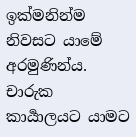ඉක්මනින්ම නිවසට යාමේ අරමුණින්ය. චාරුක කාර්‍යාලයට යාමට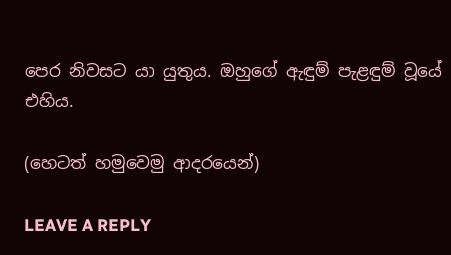පෙර නිවසට යා යුතුය. ඔහුගේ ඇඳුම් පැළඳුම් වූයේ එහිය.

(හෙටත් හමුවෙමු ආදරයෙන්)

LEAVE A REPLY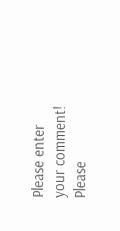Please enter your comment!
Please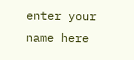enter your name here